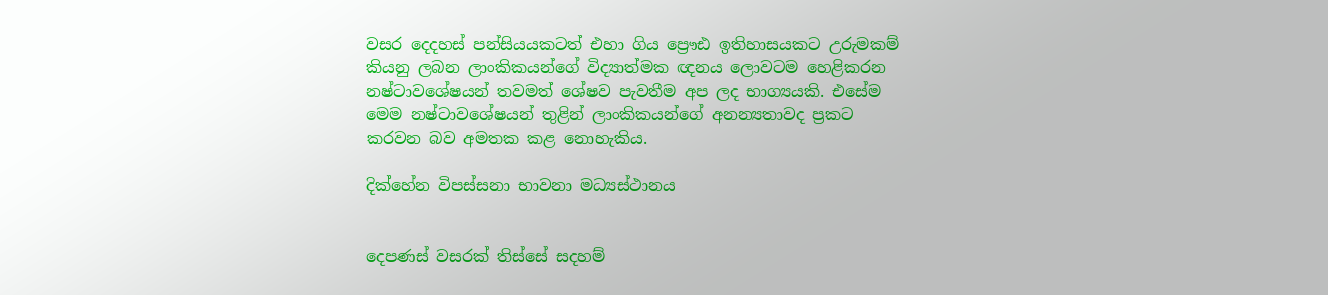වසර දෙදහස් පන්සියයකටත් එහා ගිය ප්‍රෞඪ ඉතිහාසයකට උරුමකම් කියනු ලබන ලාංකිකයන්ගේ විද්‍යාත්මක ඥනය ලොවටම හෙළිකරන නෂ්ටාවශේෂයන් තවමත් ශේෂව පැවතීම අප ලද භාග්‍යයකි. එසේම මෙම නෂ්ටාවශේෂයන් තුළින් ලාංකිකයන්ගේ අනන්‍යතාවද ප්‍රකට කරවන බව අමතක කළ නොහැකිය.

දික්හේන විපස්සනා භාවනා මධ්‍යස්ථානය


දෙපණස් වසරක් තිස්සේ සදහම්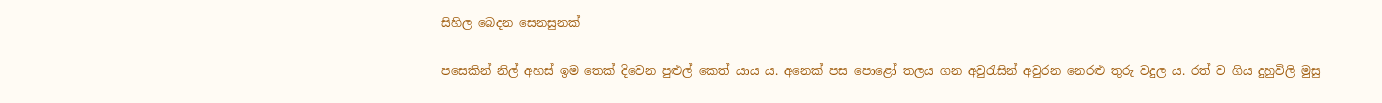සිහිල බෙදන සෙනසුනක්

පසෙකින් නිල් අහස් ඉම තෙක් දිවෙන පුළුල් කෙත් යාය ය. අනෙක් පස පොළෝ තලය ගන අවුරැසින් අවුරන නෙරළු තුරු වදුල ය. රත් ව ගිය දුහුවිලි මුසු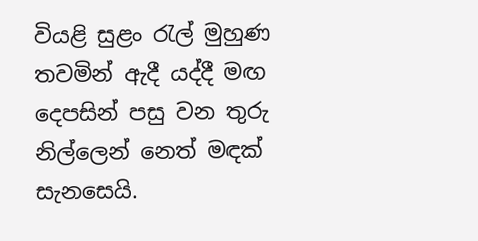වියළි සුළං රැල් මුහුණ තවමින් ඇදී යද්දී මඟ දෙපසින් පසු වන තුරු නිල්ලෙන් නෙත් මඳක් සැනසෙයි.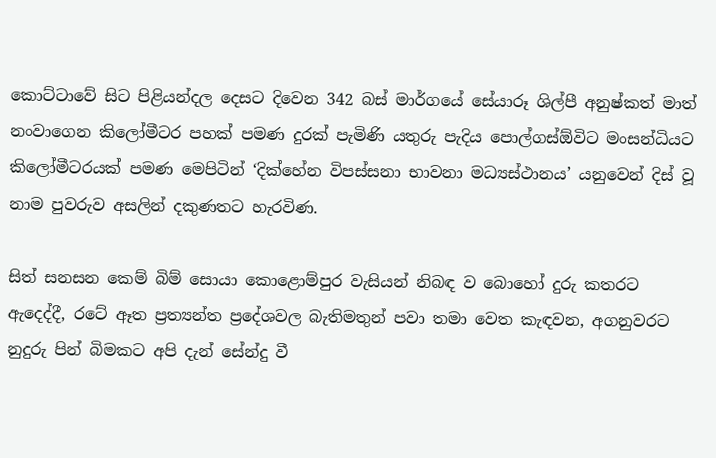කොට්ටාවේ සිට පිළියන්දල දෙසට දිවෙන 342 බස් මාර්ගයේ සේයාරූ ශිල්පී අනුෂ්කත් මාත් නංවාගෙන කිලෝමීටර පහක් පමණ දුරක් පැමිණි යතුරු පැදිය පොල්ගස්ඕවිට මංසන්ධියට කිලෝමීටරයක් පමණ මෙපිටින් ‘දික්හේන විපස්සනා භාවනා මධ්‍යස්ථානය’ යනුවෙන් දිස් වූ නාම පුවරුව අසලින් දකුණතට හැරවිණ.

සිත් සනසන කෙම් බිම් සොයා කොළොම්පුර වැසියන් නිබඳ ව බොහෝ දුරු කතරට ඇදෙද්දී, රටේ ඈත ප්‍රත්‍යන්ත ප්‍රදේශවල බැතිමතුන් පවා තමා වෙත කැඳවන, අගනුවරට නුදුරු පින් බිමකට අපි දැන් සේන්දු වී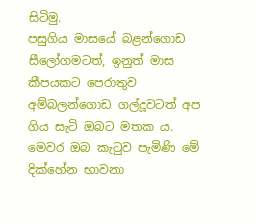සිටිමු.
පසුගිය මාසයේ බළන්ගොඩ සීලෝගමටත්, ඉනුත් මාස කීපයකට පෙරාතුව අම්බලන්ගොඩ ගල්දූවටත් අප ගිය සැටි ඔබට මතක ය. මෙවර ඔබ කැටුව පැමිණි මේ දික්හේන භාවනා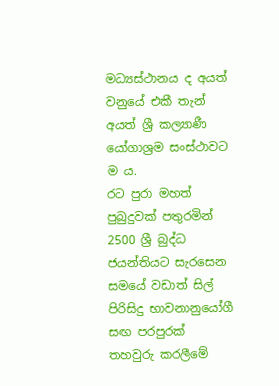මධ්‍යස්ථානය ද අයත් වනුයේ එකී තැන් අයත් ශ්‍රී කල්‍යාණී යෝගාශ්‍රම සංස්ථාවට ම ය.
රට පුරා මහත් පුබුදුවක් පතුරමින් 2500 ශ්‍රී බුද්ධ ජයන්තියට සැරසෙන සමයේ වඩාත් සිල් පිරිසිදු භාවනානුයෝගී සඟ පරපුරක් තහවුරු කරලීමේ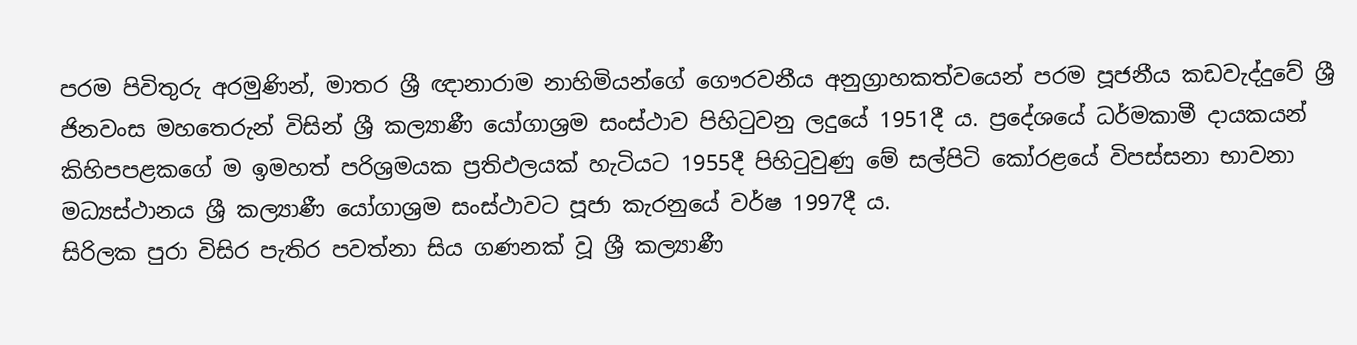පරම පිවිතුරු අරමුණින්, මාතර ශ්‍රී ඥානාරාම නාහිමියන්ගේ ගෞරවනීය අනුග්‍රාහකත්වයෙන් පරම පූජනීය කඩවැද්දුවේ ශ්‍රී ජිනවංස මහතෙරුන් විසින් ශ්‍රී කල්‍යාණී යෝගාශ්‍රම සංස්ථාව පිහිටුවනු ලදුයේ 1951දී ය. ප්‍රදේශයේ ධර්මකාමී දායකයන් කිහිපපළකගේ ම ඉමහත් පරිශ්‍රමයක ප්‍රතිඵලයක් හැටියට 1955දී පිහිටුවුණු මේ සල්පිටි කෝරළයේ විපස්සනා භාවනා මධ්‍යස්ථානය ශ්‍රී කල්‍යාණී යෝගාශ්‍රම සංස්ථාවට පූජා කැරනුයේ වර්ෂ 1997දී ය.
සිරිලක පුරා විසිර පැතිර පවත්නා සිය ගණනක් වූ ශ්‍රී කල්‍යාණී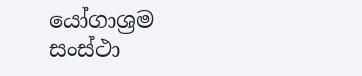යෝගාශ්‍රම සංස්ථා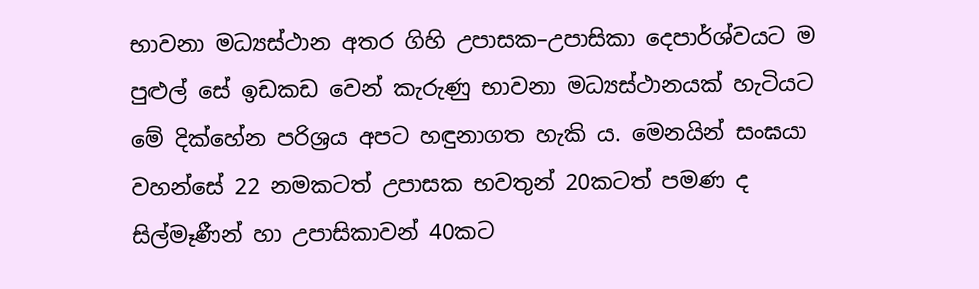භාවනා මධ්‍යස්ථාන අතර ගිහි උපාසක–උපාසිකා දෙපාර්ශ්වයට ම පුළුල් සේ ඉඩකඩ වෙන් කැරුණු භාවනා මධ්‍යස්ථානයක් හැටියට මේ දික්හේන පරිශ්‍රය අපට හඳුනාගත හැකි ය. මෙනයින් සංඝයා වහන්සේ 22 නමකටත් උපාසක භවතුන් 20කටත් පමණ ද සිල්මෑණීන් හා උපාසිකාවන් 40කට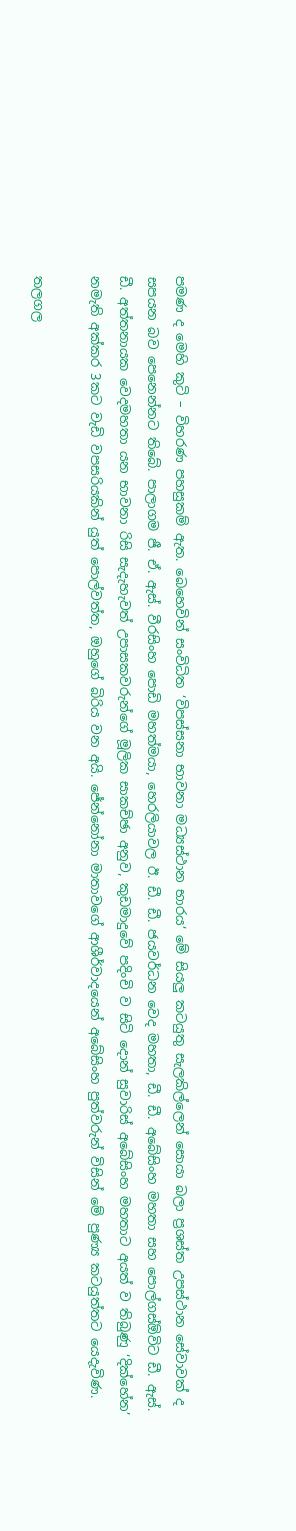පමණ ද මෙහි කුටි – විහරණ පහසුකම් ඇත. බෙහෙවින් සංවිධිත ‘විපස්සනා භාවනා මධ්‍යස්ථාන භාරය’ මේ සියලු කටයුතු සැලකිල්ලෙන් සොයා බලා ප්‍රශස්ත උපස්ථාන සේවාවක් ද සපයන බව පෙනෙන්නට තිබේ. පාලාගම ජී. ඒ. ඇස්. වීරසිංහ පොඩි මහත්මයා, හෙරලියාවල ඊ. ඩී. ඩී. ජයවර්ධන වෙද මහතා, ඩී. ඩී. අබේසිංහ මහතා සහ පොල්ගස්ඕවිට ඩී. ඇස්. ඩී. අත්තනායක වෙදමහතා යන භාවනා රිසි සැදැහැවත් උපාසකවරුන්ගේ මූලික සාකච්ඡා අනුව, කුඩමාදුවේ පදිංචි ව සිටි දොන් සුවාරිස් අබේසිංහ මහතාට අයත් ව තිබුණු ‘දික්හේන’ නමැති අක්කර 3කට වැඩි වපසරියකින් යුත් පොල්වත්ත, ඔහුගේ බිරිය වන අයි. ජේන්නෝනා මාතාවගේ ආශීර්වාදයෙන් අබේසිංහ පුත්වරුන් විසින් මේ පුණ්‍ය කටයුත්තට යෙදැවිණ.

තලගල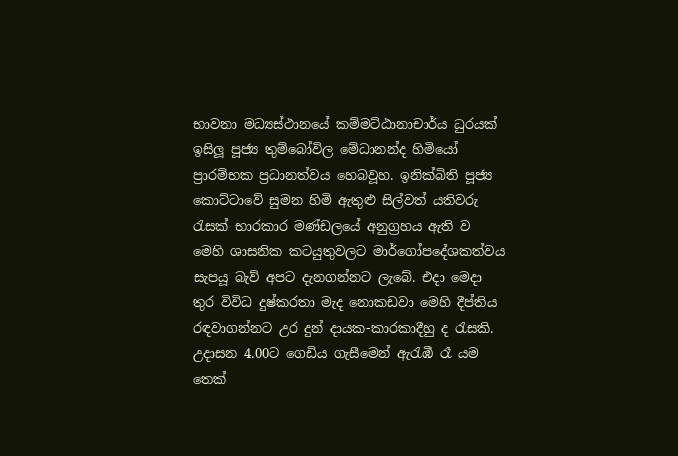භාවනා මධ්‍යස්ථානයේ කම්මට්ඨානාචාර්ය ධුරයක් ඉසිලූ පූජ්‍ය තුම්බෝවිල මේධානන්ද හිමියෝ ප්‍රාරම්භක ප්‍රධානත්වය හෙබවූහ. ඉනික්බිති පූජ්‍ය කොට්ටාවේ සුමන හිමි ඇතුළු සිල්වත් යතිවරු රැසක් භාරකාර මණ්ඩලයේ අනුග්‍රහය ඇති ව මෙහි ශාසනික කටයුතුවලට මාර්ගෝපදේශකත්වය සැපයූ බැව් අපට දැනගන්නට ලැබේ. එදා මෙදා තුර විවිධ දුෂ්කරතා මැද නොකඩවා මෙහි දීප්තිය රඳවාගන්නට උර දුන් දායක-කාරකාදීහු ද රැසකි.
උදාසන 4.00ට ගෙඩිය ගැසීමෙන් ඇරැඹී රෑ යම තෙක්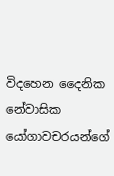විදහෙන දෛනික නේවාසික යෝගාවචරයන්ගේ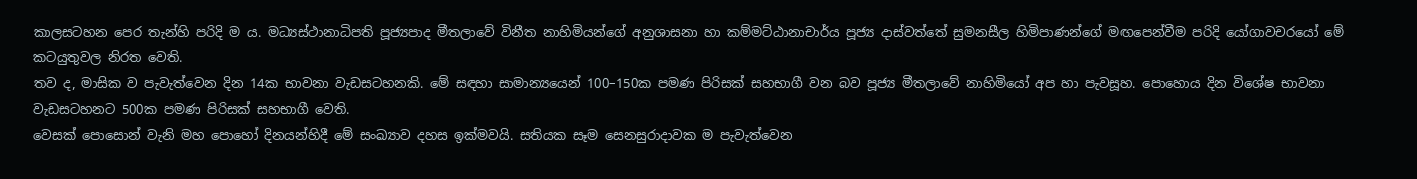කාලසටහන පෙර තැන්හි පරිදි ම ය. මධ්‍යස්ථානාධිපති පූජ්‍යපාද මීතලාවේ විනීත නාහිමියන්ගේ අනුශාසනා හා කම්මට්ඨානාචාර්ය පූජ්‍ය දාස්වත්තේ සුමනසීල හිමිපාණන්ගේ මඟපෙන්වීම පරිදි යෝගාවචරයෝ මේ කටයුතුවල නිරත වෙති.
තව ද, මාසික ව පැවැත්වෙන දින 14ක භාවනා වැඩසටහනකි. මේ සඳහා සාමාන්‍යයෙන් 100–150ක පමණ පිරිසක් සහභාගී වන බව පූජ්‍ය මීතලාවේ නාහිමියෝ අප හා පැවසූහ. පොහොය දින විශේෂ භාවනා වැඩසටහනට 500ක පමණ පිරිසක් සහභාගී වෙති.
වෙසක් පොසොන් වැනි මහ පොහෝ දිනයන්හිදී මේ සංඛ්‍යාව දහස ඉක්මවයි. සතියක සෑම සෙනසුරාදාවක ම පැවැත්වෙන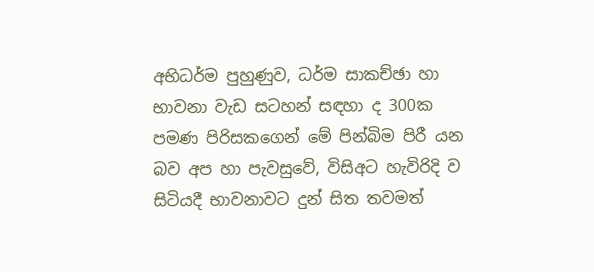අභිධර්ම පුහුණුව, ධර්ම සාකච්ඡා හා භාවනා වැඩ සටහන් සඳහා ද 300ක පමණ පිරිසකගෙන් මේ පින්බිම පිරී යන බව අප හා පැවසුවේ, විසිඅට හැවිරිදි ව සිටියදී භාවනාවට දුන් සිත තවමත්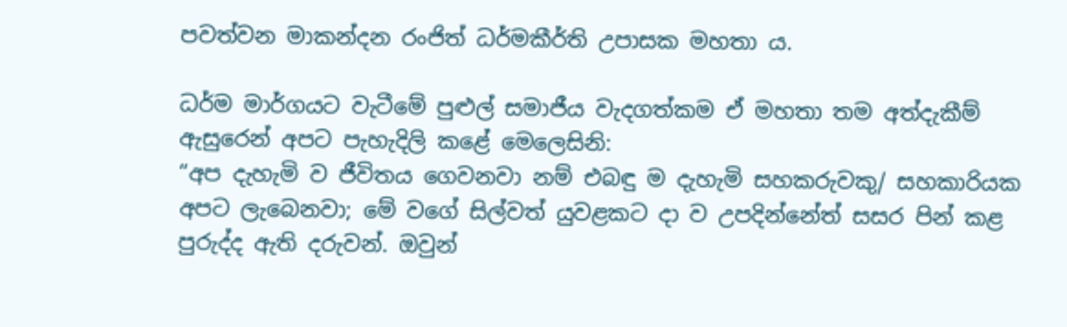පවත්වන මාකන්දන රංජිත් ධර්මකීර්ති උපාසක මහතා ය.

ධර්ම මාර්ගයට වැටීමේ පුළුල් සමාජීය වැදගත්කම ඒ මහතා තම අත්දැකීම් ඇසුරෙන් අපට පැහැදිලි කළේ මෙලෙසිනි:
“අප දැහැමි ව ජීවිතය ගෙවනවා නම් එබඳු ම දැහැමි සහකරුවකු/ සහකාරියක අපට ලැබෙනවා; මේ වගේ සිල්වත් යුවළකට දා ව උපදින්නේත් සසර පින් කළ පුරුද්ද ඇති දරුවන්. ඔවුන්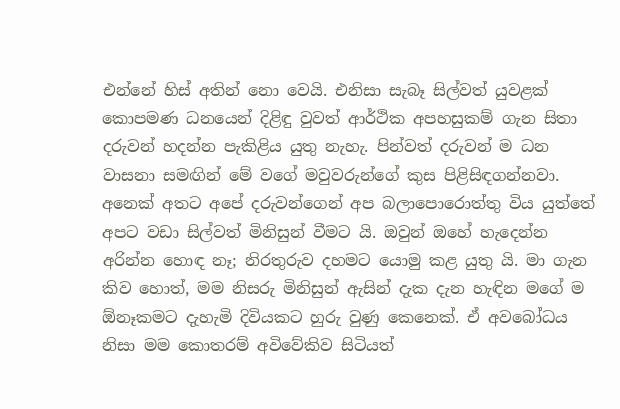එන්නේ හිස් අතින් නො වෙයි. එනිසා සැබෑ සිල්වත් යුවළක් කොපමණ ධනයෙන් දිළිඳු වුවත් ආර්ථික අපහසුකම් ගැන සිතා දරුවන් හදන්න පැකිළිය යුතු නැහැ. පින්වත් දරුවන් ම ධන වාසනා සමඟින් මේ වගේ මවුවරුන්ගේ කුස පිළිසිඳගන්නවා. අනෙක් අතට අපේ දරුවන්ගෙන් අප බලාපොරොත්තු විය යුත්තේ අපට වඩා සිල්වත් මිනිසුන් වීමට යි. ඔවුන් ඔහේ හැදෙන්න අරින්න හොඳ නෑ; නිරතුරුව දහමට යොමු කළ යුතු යි. මා ගැන කිව හොත්, මම නිසරු මිනිසුන් ඇසින් දැක දැන හැඳින මගේ ම ඕනෑකමට දැහැමි දිවියකට හුරු වුණු කෙනෙක්. ඒ අවබෝධය නිසා මම කොතරම් අවිවේකිව සිටියත්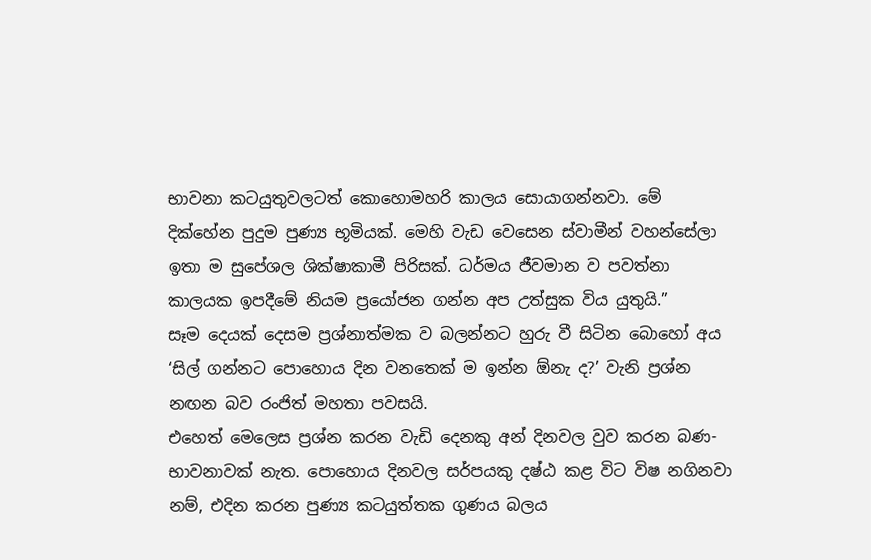භාවනා කටයුතුවලටත් කොහොමහරි කාලය සොයාගන්නවා. මේ දික්හේන පුදුම පුණ්‍ය භූමියක්. මෙහි වැඩ වෙසෙන ස්වාමීන් වහන්සේලා ඉතා ම සුපේශල ශික්ෂාකාමී පිරිසක්. ධර්මය ජීවමාන ව පවත්නා කාලයක ඉපදීමේ නියම ප්‍රයෝජන ගන්න අප උත්සුක විය යුතුයි.”
සෑම දෙයක් දෙසම ප්‍රශ්නාත්මක ව බලන්නට හුරු වී සිටින බොහෝ අය ‘සිල් ගන්නට පොහොය දින වනතෙක් ම ඉන්න ඕනැ ද?’ වැනි ප්‍රශ්න නඟන බව රංජිත් මහතා පවසයි.
එහෙත් මෙලෙස ප්‍රශ්න කරන වැඩි දෙනකු අන් දිනවල වුව කරන බණ- භාවනාවක් නැත. පොහොය දිනවල සර්පයකු දෂ්ඨ කළ විට විෂ නගිනවා නම්, එදින කරන පුණ්‍ය කටයුත්තක ගුණය බලය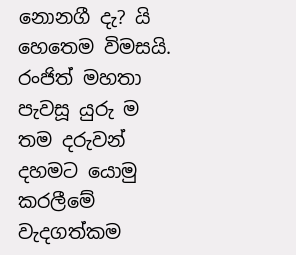නොනගී දැ? යි හෙතෙම විමසයි.
රංජිත් මහතා පැවසූ යුරු ම තම දරුවන් දහමට යොමු කරලීමේ වැදගත්කම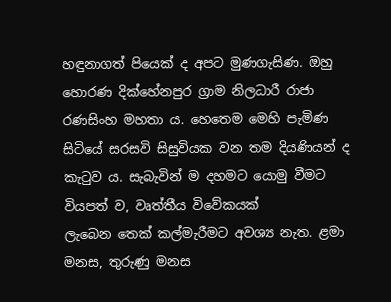හඳුනාගත් පියෙක් ද අපට මුණගැසිණ. ඔහු හොරණ දික්හේනපුර ග්‍රාම නිලධාරී රාජා රණසිංහ මහතා ය. හෙතෙම මෙහි පැමිණ සිටියේ සරසවි සිසුවියක වන තම දියණියන් ද කැටුව ය. සැබැවින් ම දහමට යොමු වීමට වියපත් ව, වෘත්තීය විවේකයක්
ලැබෙන තෙක් කල්මැරීමට අවශ්‍ය නැත. ළමා මනස, තුරුණු මනස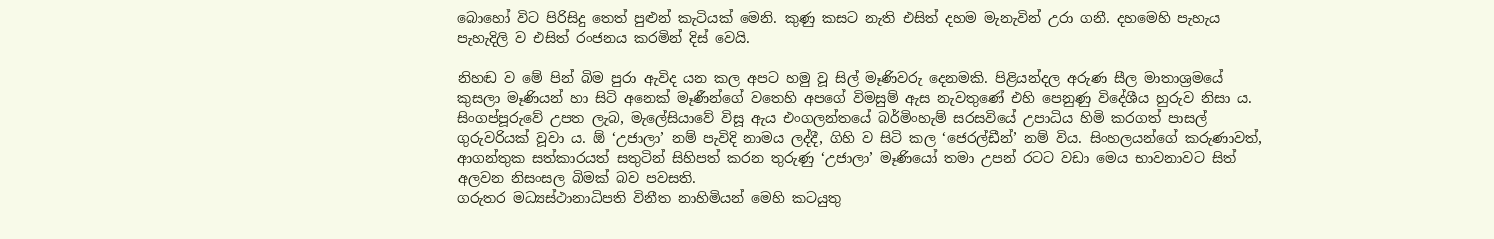බොහෝ විට පිරිසිදු තෙත් පුළුන් කැටියක් මෙනි. කුණු කසට නැති එසිත් දහම මැනැවින් උරා ගනී. දහමෙහි පැහැය පැහැදිලි ව එසිත් රංජනය කරමින් දිස් වෙයි.

නිහඬ ව මේ පින් බිම පුරා ඇවිද යන කල අපට හමු වූ සිල් මෑණිවරු දෙනමකි. පිළියන්දල අරුණ සීල මාතාශ්‍රමයේ කුසලා මෑණියන් හා සිටි අනෙක් මෑණීන්ගේ වතෙහි අපගේ විමසුම් ඇස නැවතුණේ එහි පෙනුණු විදේශීය හුරුව නිසා ය.
සිංගප්පූරුවේ උපත ලැබ, මැලේසියාවේ විසූ ඇය එංගලන්තයේ බර්මිංහැම් සරසවියේ උපාධිය හිමි කරගත් පාසල් ගුරුවරියක් වූවා ය. ඕ ‘උජාලා’ නම් පැවිදි නාමය ලද්දී, ගිහි ව සිටි කල ‘ජෙරල්ඩීන්’ නම් විය. සිංහලයන්ගේ කරුණාවත්, ආගන්තුක සත්කාරයත් සතුටින් සිහිපත් කරන තුරුණු ‘උජාලා’ මෑණියෝ තමා උපන් රටට වඩා මෙය භාවනාවට සිත් අලවන නිසංසල බිමක් බව පවසති.
ගරුතර මධ්‍යස්ථානාධිපති විනීත නාහිමියන් මෙහි කටයුතු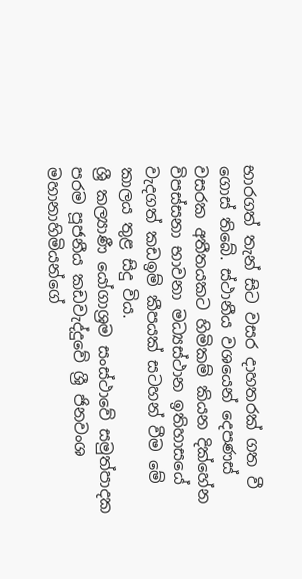භාරගත් තැන් සිට වසර දාහතරක් ගත වී ගොස් තිබේ. ස්ථානීය වශයෙන් දෙපණස් වසරක අතීතයකට හිමිකම් කියන දික්හේන විපස්සනා භාවනා මධ්‍යස්ථාන ඉතිහාසයේ වැදගත් කඩඉම් කීපයක් සටහන් වීම මේ කාලය තුළ සිදු විය.
ශ්‍රී කල්‍යාණී යෝගාශ්‍රම සංස්ථාවේ සමුත්පාදක පරම පූජනීය කඩවැද්දුවේ ශ්‍රී ජිනවංශ මහානාහිමියන්ගේ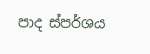පාද ස්පර්ශය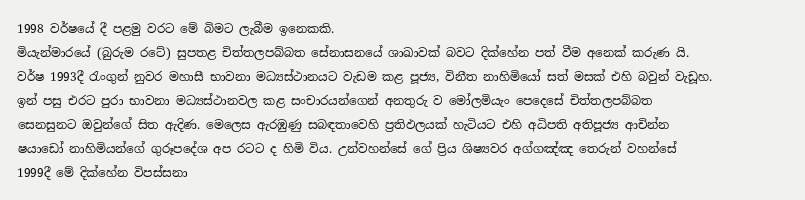1998 වර්ෂයේ දී පළමු වරට මේ බිමට ලැබීම ඉනෙකකි.
මියැන්මාරයේ (බුරුම රටේ) සුපතළ චිත්තලපබ්බත සේනාසනයේ ශාඛාවක් බවට දික්හේන පත් වීම අනෙක් කරුණ යි. වර්ෂ 1993දී රැංගුන් නුවර මහාසී භාවනා මධ්‍යස්ථානයට වැඩම කළ පූජ්‍ය, විනීත නාහිමියෝ සත් මසක් එහි බවුන් වැඩූහ.
ඉන් පසු එරට පුරා භාවනා මධ්‍යස්ථානවල කළ සංචාරයන්ගෙන් අනතුරු ව මෝලමියැං පෙදෙසේ චිත්තලපබ්බත සෙනසුනට ඔවුන්ගේ සිත ඇදිණ. මෙලෙස ඇරඹුණු සබඳතාවෙහි ප්‍රතිඵලයක් හැටියට එහි අධිපති අතිපූජ්‍ය ආචින්න ෂයාඩෝ නාහිමියන්ගේ ගුරූපදේශ අප රටට ද හිමි විය. උන්වහන්සේ ගේ ප්‍රිය ශිෂ්‍යවර අග්ගඤ්ඤ තෙරුන් වහන්සේ 1999දී මේ දික්හේන විපස්සනා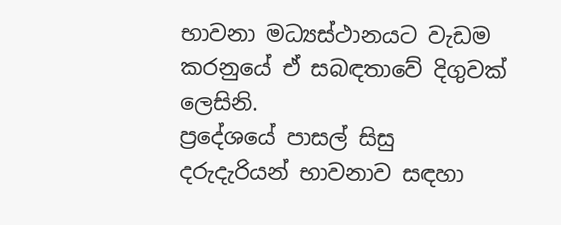භාවනා මධ්‍යස්ථානයට වැඩම කරනුයේ ඒ සබඳතාවේ දිගුවක් ලෙසිනි.
ප්‍රදේශයේ පාසල් සිසු දරුදැරියන් භාවනාව සඳහා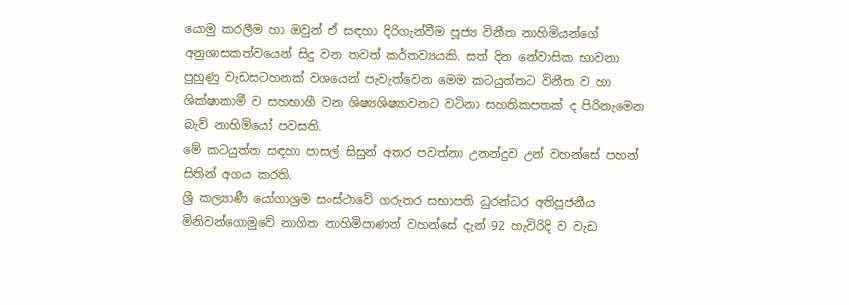යොමු කරලීම හා ඔවුන් ඒ සඳහා දිරිගැන්වීම පූජ්‍ය විනීත නාහිමියන්ගේ අනුශාසකත්වයෙන් සිදු වන තවත් කර්තව්‍යයකි. සත් දින නේවාසික භාවනා පුහුණු වැඩසටහනක් වශයෙන් පැවැත්වෙන මෙම කටයුත්තට විනීත ව හා ශික්ෂාකාමී ව සහභාගී වන ශිෂ්‍යශිෂ්‍යාවනට වටිනා සහතිකපතක් ද පිරිනැමෙන බැව් නාහිමියෝ පවසති.
මේ කටයුත්ත සඳහා පාසල් සිසුන් අතර පවත්නා උනන්දුව උන් වහන්සේ පහන් සිතින් අගය කරති.
ශ්‍රී කල්‍යාණී යෝගාශ්‍රම සංස්ථාවේ ගරුතර සභාපති ධුරන්ධර අතිපූජනීය මිනිවන්ගොමුවේ නාගිත නාහිමිපාණන් වහන්සේ දැන් 92 හැවිරිදි ව වැඩ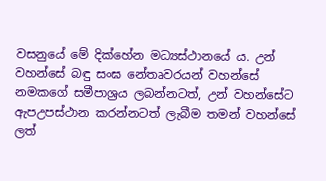වසනුයේ මේ දික්හේන මධ්‍යස්ථානයේ ය. උන් වහන්සේ බඳු සංඝ නේතෘවරයන් වහන්සේ නමකගේ සමීපාශ්‍රය ලබන්නටත්, උන් වහන්සේට ඇපඋපස්ථාන කරන්නටත් ලැබීම තමන් වහන්සේ ලත්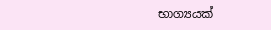භාග්‍යයක්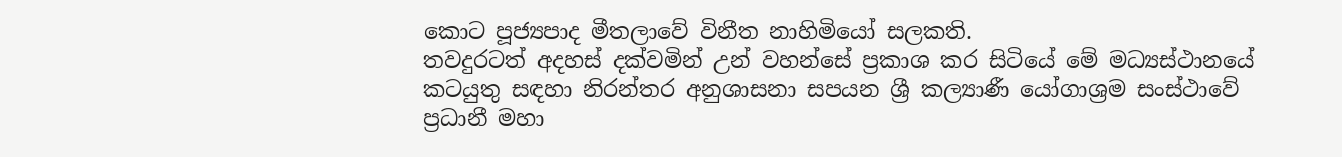කොට පූජ්‍යපාද මීතලාවේ විනීත නාහිමියෝ සලකති.
තවදුරටත් අදහස් දක්වමින් උන් වහන්සේ ප්‍රකාශ කර සිටියේ මේ මධ්‍යස්ථානයේ කටයුතු සඳහා නිරන්තර අනුශාසනා සපයන ශ්‍රී කල්‍යාණී යෝගාශ්‍රම සංස්ථාවේ ප්‍රධානී මහා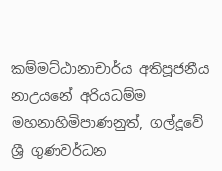කම්මට්ඨානාචාර්ය අතිපූජනීය නාඋයනේ අරියධම්ම මහනාහිමිපාණනුත්, ගල්දූවේ ශ්‍රී ගුණවර්ධන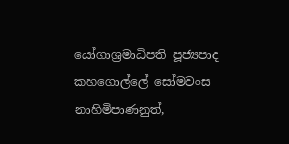යෝගාශ්‍රමාධිපති පූජ්‍යපාද කහගොල්ලේ සෝමවංස නාහිමිපාණනුත්,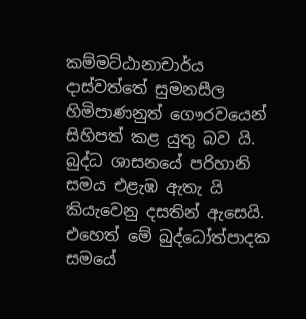කම්මට්ඨානාචාර්ය දාස්වත්තේ සුමනසීල හිමිපාණනුත් ගෞරවයෙන් සිහිපත් කළ යුතු බව යි.
බුද්ධ ශාසනයේ පරිහානි සමය එළැඹ ඇතැ යි කියැවෙනු දසතින් ඇසෙයි. එහෙත් මේ බුද්ධෝත්පාදක සමයේ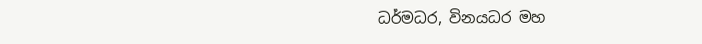ධර්මධර, විනයධර මහ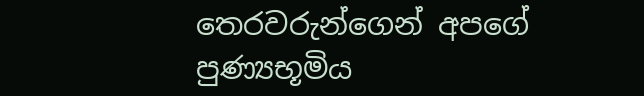තෙරවරුන්ගෙන් අපගේ පුණ්‍යභූමිය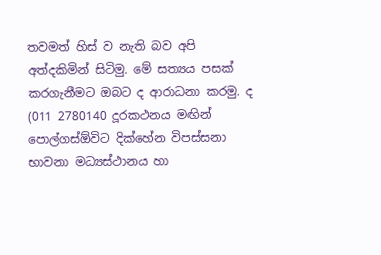තවමත් හිස් ව නැති බව අපි අත්දකිමින් සිටිමු. මේ සත්‍යය පසක් කරගැනීමට ඔබට ද ආරාධනා කරමු. ද
(011 2780140 දූරකථනය මඟින් පොල්ගස්ඕවිට දික්හේන විපස්සනා භාවනා මධ්‍යස්ථානය හා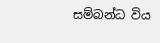සම්බන්ධ විය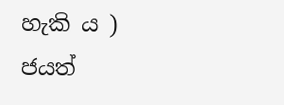හැකි ය )
ජයත්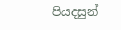පියදසුන්